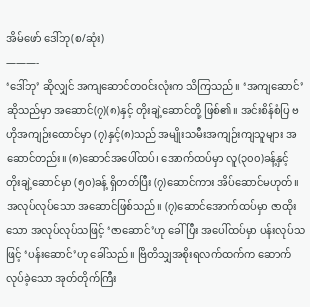အိမ်ဖော် ဒေါ်ဘု(စ/ဆုံး)
———-
‘ဒေါ်ဘု’ ဆိုလျှင် အကျဆောင်တဝင်းလုံးက သိကြသည်။ ‘အကျဆောင်’ ဆိုသည်မှာ အဆောင်(၇)(၈)နှင့် တိုးချဲ့ဆောင်တို့ ဖြစ်၏။ အင်းစိန်စံပြ ဗဟိုအကျဉ်းထောင်မှာ (၇)နှင့်(၈)သည် အမျိုးသမီးအကျဉ်းကျသူများ အဆောင်တည်း။ (၈)ဆောင်အပေါ်ထပ်၊ အောက်ထပ်မှာ လူ(၃၀၀)ခန့်နှင့် တိုးချဲ့ဆောင်မှာ (၅၀)ခန့် ရှိတတ်ပြီး (၇)ဆောင်ကား အိပ်ဆောင်မဟုတ်။ အလုပ်လုပ်သော အဆောင်ဖြစ်သည်။ (၇)ဆောင်အောက်ထပ်မှာ ဇာထိုးသော အလုပ်လုပ်သဖြင့် ‘ဇာဆောင်’ဟု ခေါ်ပြီး အပေါ်ထပ်မှာ ပန်းလုပ်သဖြင့် ‘ပန်းဆောင်’ဟု ခေါ်သည်။ ဗြိတိသျှအစိုးရလက်ထက်က ဆောက်လုပ်ခဲ့သော အုတ်တိုက်ကြီး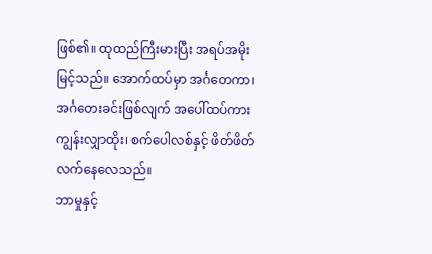ဖြစ်၏။ ထုထည်ကြီးမားပြီး အရပ်အမိုးမြင့်သည်။ အောက်ထပ်မှာ အင်္ဂတေကာ၊ အင်္ဂတေးခင်းဖြစ်လျက် အပေါ်ထပ်ကား ကျွန်းလျှာထိုး၊ စက်ပေါလစ်နှင့် ဖိတ်ဖိတ်လက်နေလေသည်။
ဘာမှုနှင့်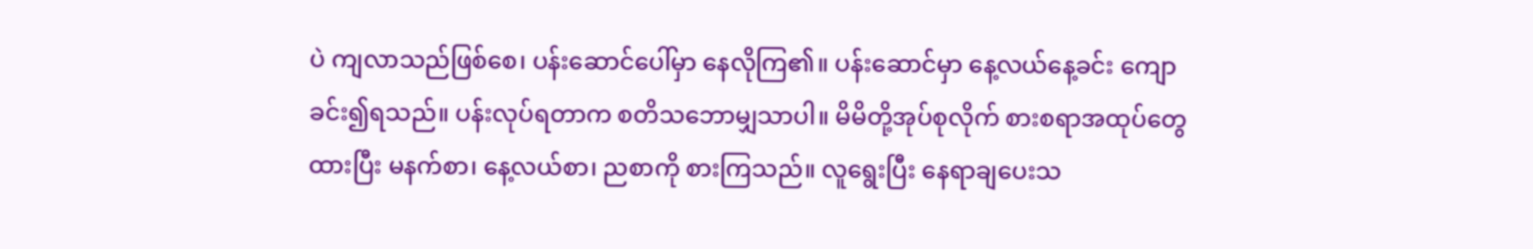ပဲ ကျလာသည်ဖြစ်စေ၊ ပန်းဆောင်ပေါ်မှာ နေလိုကြ၏။ ပန်းဆောင်မှာ နေ့လယ်နေ့ခင်း ကျောခင်း၍ရသည်။ ပန်းလုပ်ရတာက စတိသဘောမျှသာပါ။ မိမိတို့အုပ်စုလိုက် စားစရာအထုပ်တွေ ထားပြီး မနက်စာ၊ နေ့လယ်စာ၊ ညစာကို စားကြသည်။ လူရွေးပြီး နေရာချပေးသ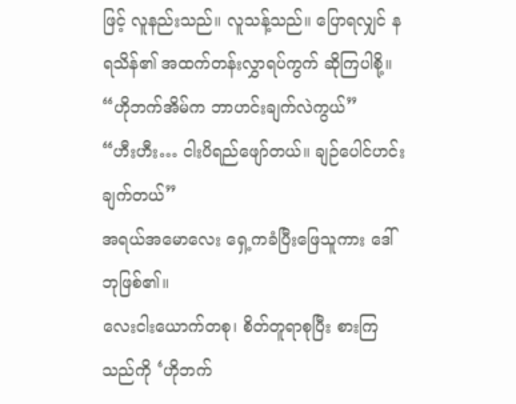ဖြင့် လူနည်းသည်။ လူသန့်သည်။ ပြောရလျှင် နရသိန်၏ အထက်တန်းလွှာရပ်ကွက် ဆိုကြပါစို့။
“ဟိုဘက်အိမ်က ဘာဟင်းချက်လဲကွယ်”
“ဟီးဟီး… ငါးပိရည်ဖျော်တယ်။ ချဉ်ပေါင်ဟင်းချက်တယ်”
အရယ်အမောလေး ရှေ့ကခံပြီးဖြေသူကား ဒေါ်ဘုဖြစ်၏။
လေးငါးယောက်တစု၊ စိတ်တူရာစုပြီး စားကြသည်ကို ‘ဟိုဘက်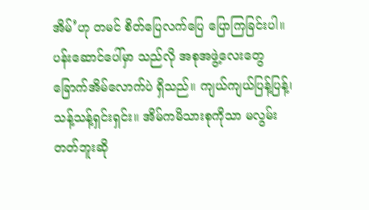အိမ်’ဟု တမင် စိတ်ပြေလက်ပြေ ပြောကြခြင်းပါ။ ပန်းဆောင်ပေါ်မှာ သည်လို အစုအဖွဲ့လေးတွေ ခြောက်အိမ်လောက်ပဲ ရှိသည်။ ကျယ်ကျယ်ပြန့်ပြန့်၊ သန့်သန့်ရှင်းရှင်း။ အိမ်ကမိသားစုကိုသာ မလွမ်းတတ်ဘူးဆို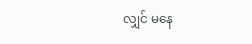လျှင် မနေ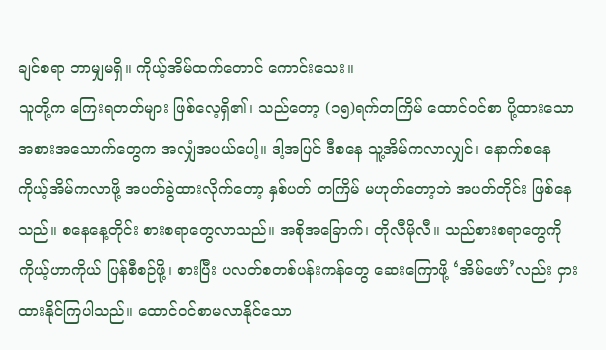ချင်စရာ ဘာမျှမရှိ။ ကိုယ့်အိမ်ထက်တောင် ကောင်းသေး။
သူတို့က ကြေးရတတ်များ ဖြစ်လေ့ရှိ၏၊ သည်တော့ (၁၅)ရက်တကြိမ် ထောင်ဝင်စာ ပို့ထားသော အစားအသောက်တွေက အလျှံအပယ်ပေါ့။ ဒါ့အပြင် ဒီစနေ သူ့အိမ်ကလာလျှင်၊ နောက်စနေ ကိုယ့်အိမ်ကလာဖို့ အပတ်ခွဲထားလိုက်တော့ နှစ်ပတ် တကြိမ် မဟုတ်တော့ဘဲ အပတ်တိုင်း ဖြစ်နေသည်။ စနေနေ့တိုင်း စားစရာတွေလာသည်။ အစိုအခြောက်၊ တိုလီမိုလီ။ သည်စားစရာတွေကို ကိုယ့်ဟာကိုယ် ပြန်စီစဉ်ဖို့၊ စားပြီး ပလတ်စတစ်ပန်းကန်တွေ ဆေးကြောဖို့ ‘အိမ်ဖော်’လည်း ငှားထားနိုင်ကြပါသည်။ ထောင်ဝင်စာမလာနိုင်သော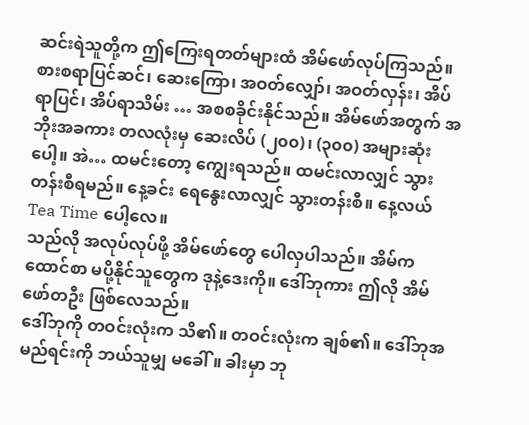ဆင်းရဲသူတို့က ဤကြေးရတတ်များထံ အိမ်ဖော်လုပ်ကြသည်။ စားစရာပြင်ဆင်၊ ဆေးကြော၊ အဝတ်လျှော်၊ အဝတ်လှန်း၊ အိပ်ရာပြင်၊ အိပ်ရာသိမ်း … အစစခိုင်းနိုင်သည်။ အိမ်ဖော်အတွက် အဘိုးအခကား တလလုံးမှ ဆေးလိပ် (၂၀၀)၊ (၃၀၀) အများဆုံးပေါ့။ အဲ… ထမင်းတော့ ကျွေးရသည်။ ထမင်းလာလျှင် သွားတန်းစီရမည်။ နေ့ခင်း ရေနွေးလာလျှင် သွားတန်းစီ။ နေ့လယ် Tea Time ပေါ့လေ။
သည်လို အလုပ်လုပ်ဖို့ အိမ်ဖော်တွေ ပေါလှပါသည်။ အိမ်က ထောင်စာ မပို့နိုင်သူတွေက ဒုနဲ့ဒေးကို။ ဒေါ်ဘုကား ဤလို အိမ်ဖော်တဦး ဖြစ်လေသည်။
ဒေါ်ဘုကို တဝင်းလုံးက သိ၏။ တဝင်းလုံးက ချစ်၏။ ဒေါ်ဘုအမည်ရင်းကို ဘယ်သူမျှ မခေါ်။ ခါးမှာ ဘု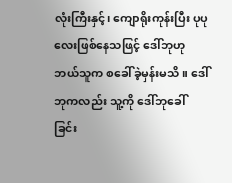လုံးကြီးနှင့်၊ ကျောရိုးကုန်းပြီး ပုပုလေးဖြစ်နေသဖြင့် ဒေါ်ဘုဟု ဘယ်သူက စခေါ်ခဲ့မှန်းမသိ။ ဒေါ်ဘုကလည်း သူ့ကို ဒေါ်ဘုခေါ်ခြင်း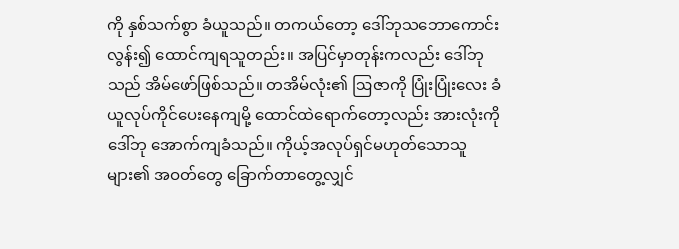ကို နှစ်သက်စွာ ခံယူသည်။ တကယ်တော့ ဒေါ်ဘုသဘောကောင်းလွန်း၍ ထောင်ကျရသူတည်း။ အပြင်မှာတုန်းကလည်း ဒေါ်ဘုသည် အိမ်ဖော်ဖြစ်သည်။ တအိမ်လုံး၏ ဩဇာကို ပြုံးပြုံးလေး ခံယူလုပ်ကိုင်ပေးနေကျမို့ ထောင်ထဲရောက်တော့လည်း အားလုံးကို ဒေါ်ဘု အောက်ကျခံသည်။ ကိုယ့်အလုပ်ရှင်မဟုတ်သောသူများ၏ အဝတ်တွေ ခြောက်တာတွေ့လျှင်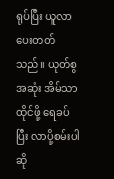ရုပ်ပြီး ယူလာပေးတတ်သည်။ ယုတ်စွအဆုံး အိမ်သာထိုင်ဖို့ ရေခပ်ပြီး လာပို့စမ်းပါဆို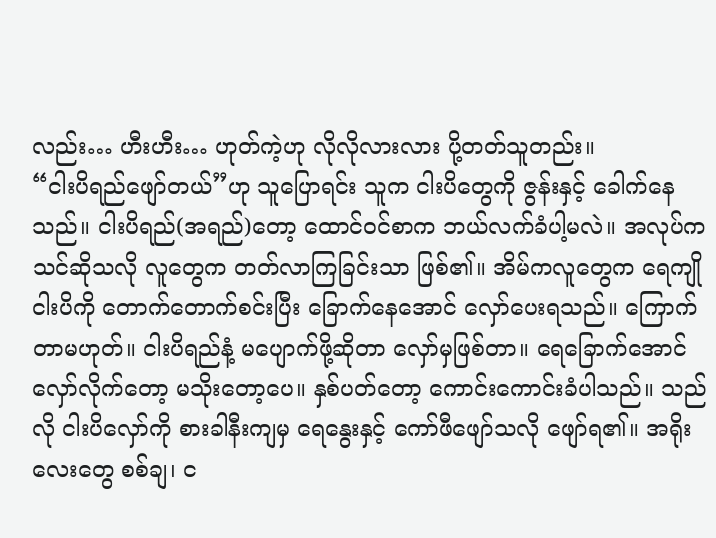လည်း… ဟီးဟီး… ဟုတ်ကဲ့ဟု လိုလိုလားလား ပို့တတ်သူတည်း။
“ငါးပိရည်ဖျော်တယ်”ဟု သူပြောရင်း သူက ငါးပိတွေကို ဇွန်းနှင့် ခေါက်နေသည်။ ငါးပိရည်(အရည်)တော့ ထောင်ဝင်စာက ဘယ်လက်ခံပါ့မလဲ။ အလုပ်ကသင်ဆိုသလို လူတွေက တတ်လာကြခြင်းသာ ဖြစ်၏။ အိမ်ကလူတွေက ရေကျိုငါးပိကို တောက်တောက်စင်းပြီး ခြောက်နေအောင် လှော်ပေးရသည်။ ကြောက်တာမဟုတ်။ ငါးပိရည်နံ့ မပျောက်ဖို့ဆိုတာ လှော်မှဖြစ်တာ။ ရေခြောက်အောင် လှော်လိုက်တော့ မသိုးတော့ပေ။ နှစ်ပတ်တော့ ကောင်းကောင်းခံပါသည်။ သည်လို ငါးပိလှော်ကို စားခါနီးကျမှ ရေနွေးနှင့် ကော်ဖီဖျော်သလို ဖျော်ရ၏။ အရိုးလေးတွေ စစ်ချ၊ င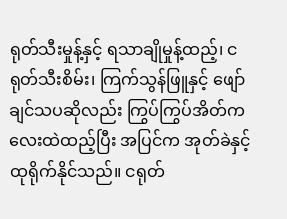ရုတ်သီးမှုန့်နှင့် ရသာချိုမှုန့်ထည့်၊ ငရုတ်သီးစိမ်း၊ ကြက်သွန်ဖြူနှင့် ဖျော်ချင်သပဆိုလည်း ကြွပ်ကြွပ်အိတ်ကလေးထဲထည့်ပြီး အပြင်က အုတ်ခဲနှင့် ထုရိုက်နိုင်သည်။ ငရုတ်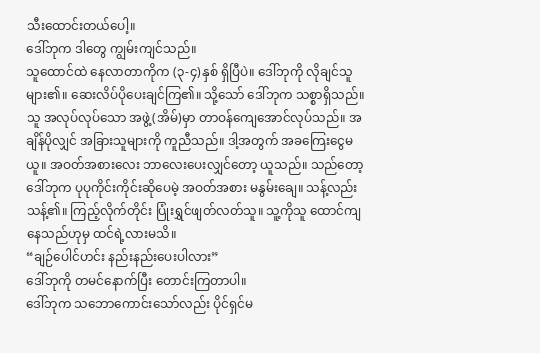သီးထောင်းတယ်ပေါ့။
ဒေါ်ဘုက ဒါတွေ ကျွမ်းကျင်သည်။
သူထောင်ထဲ နေလာတာကိုက (၃-၄)နှစ် ရှိပြီပဲ။ ဒေါ်ဘုကို လိုချင်သူများ၏။ ဆေးလိပ်ပိုပေးချင်ကြ၏။ သို့သော် ဒေါ်ဘုက သစ္စာရှိသည်။ သူ အလုပ်လုပ်သော အဖွဲ့(အိမ်)မှာ တာဝန်ကျေအောင်လုပ်သည်။ အချိန်ပိုလျှင် အခြားသူများကို ကူညီသည်။ ဒါ့အတွက် အခကြေးငွေမယူ။ အဝတ်အစားလေး ဘာလေးပေးလျှင်တော့ ယူသည်။ သည်တော့ ဒေါ်ဘုက ပုပုကိုင်းကိုင်းဆိုပေမဲ့ အဝတ်အစား မနွမ်းချေ။ သန့်လည်းသန့်၏။ ကြည့်လိုက်တိုင်း ပြုံးရွှင်ဖျတ်လတ်သူ။ သူ့ကိုသူ ထောင်ကျနေသည်ဟုမှ ထင်ရဲ့လားမသိ။
“ချဉ်ပေါင်ဟင်း နည်းနည်းပေးပါလား”
ဒေါ်ဘုကို တမင်နောက်ပြီး တောင်းကြတာပါ။
ဒေါ်ဘုက သဘောကောင်းသော်လည်း ပိုင်ရှင်မ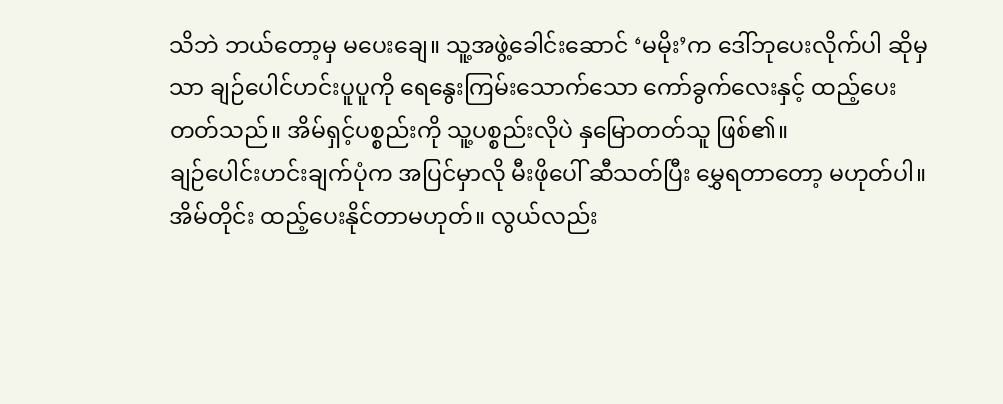သိဘဲ ဘယ်တော့မှ မပေးချေ။ သူ့အဖွဲ့ခေါင်းဆောင် ‘မမိုး’က ဒေါ်ဘုပေးလိုက်ပါ ဆိုမှသာ ချဉ်ပေါင်ဟင်းပူပူကို ရေနွေးကြမ်းသောက်သော ကော်ခွက်လေးနှင့် ထည့်ပေးတတ်သည်။ အိမ်ရှင့်ပစ္စည်းကို သူ့ပစ္စည်းလိုပဲ နှမြောတတ်သူ ဖြစ်၏။
ချဉ်ပေါင်းဟင်းချက်ပုံက အပြင်မှာလို မီးဖိုပေါ် ဆီသတ်ပြီး မွှေရတာတော့ မဟုတ်ပါ။ အိမ်တိုင်း ထည့်ပေးနိုင်တာမဟုတ်။ လွယ်လည်း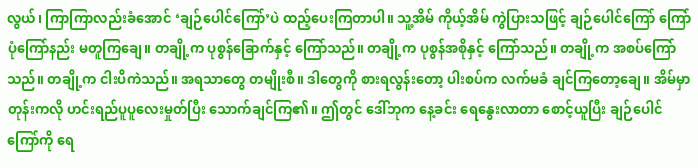လွယ်၊ ကြာကြာလည်းခံအောင် ‘ချဉ်ပေါင်ကြော်’ပဲ ထည့်ပေးကြတာပါ။ သူ့အိမ် ကိုယ့်အိမ် ကွဲပြားသဖြင့် ချဉ်ပေါင်ကြော် ကြော်ပုံကြော်နည်း မတူကြချေ။ တချို့က ပုစွန်ခြောက်နှင့် ကြော်သည်။ တချို့က ပုစွန်အစိုနှင့် ကြော်သည်။ တချို့က အစပ်ကြော်သည်။ တချို့က ငါးပိကဲသည်။ အရသာတွေ တမျိုးစီ။ ဒါတွေကို စားရလွန်းတော့ ပါးစပ်က လက်မခံ ချင်ကြတော့ချေ။ အိမ်မှာတုန်းကလို ဟင်းရည်ပူပူလေးမှုတ်ပြီး သောက်ချင်ကြ၏။ ဤတွင် ဒေါ်ဘုက နေ့ခင်း ရေနွေးလာတာ စောင့်ယူပြီး ချဉ်ပေါင်ကြော်ကို ရေ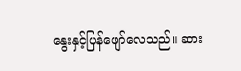နွေးနှင့်ပြန်ဖျော်လေသည်။ ဆား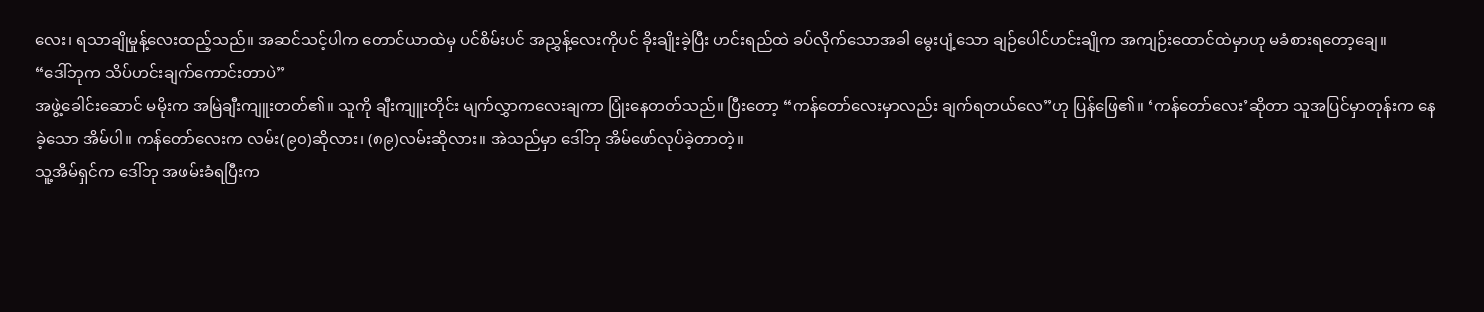လေး၊ ရသာချိုမှုန့်လေးထည့်သည်။ အဆင်သင့်ပါက တောင်ယာထဲမှ ပင်စိမ်းပင် အညွှန့်လေးကိုပင် ခိုးချိုးခဲ့ပြီး ဟင်းရည်ထဲ ခပ်လိုက်သောအခါ မွေးပျံ့သော ချဉ်ပေါင်ဟင်းချိုက အကျဉ်းထောင်ထဲမှာဟု မခံစားရတော့ချေ။
“ဒေါ်ဘုက သိပ်ဟင်းချက်ကောင်းတာပဲ”
အဖွဲ့ခေါင်းဆောင် မမိုးက အမြဲချီးကျူးတတ်၏။ သူကို ချီးကျူးတိုင်း မျက်လွှာကလေးချကာ ပြုံးနေတတ်သည်။ ပြီးတော့ “ကန်တော်လေးမှာလည်း ချက်ရတယ်လေ”ဟု ပြန်ဖြေ၏။ ‘ကန်တော်လေး’ဆိုတာ သူအပြင်မှာတုန်းက နေခဲ့သော အိမ်ပါ။ ကန်တော်လေးက လမ်း(၉၀)ဆိုလား၊ (၈၉)လမ်းဆိုလား။ အဲသည်မှာ ဒေါ်ဘု အိမ်ဖော်လုပ်ခဲ့တာတဲ့။
သူ့အိမ်ရှင်က ဒေါ်ဘု အဖမ်းခံရပြီးက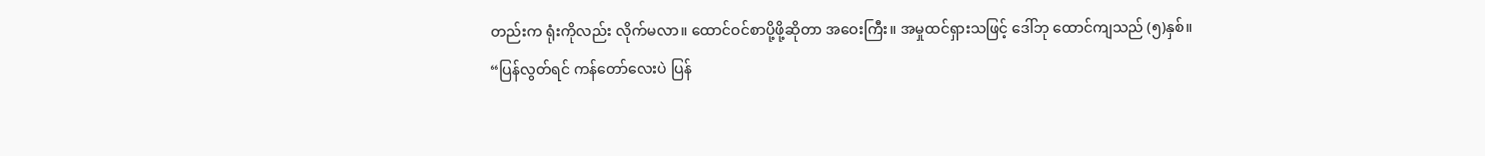တည်းက ရုံးကိုလည်း လိုက်မလာ။ ထောင်ဝင်စာပို့ဖို့ဆိုတာ အဝေးကြီး။ အမှုထင်ရှားသဖြင့် ဒေါ်ဘု ထောင်ကျသည် (၅)နှစ်။
“ပြန်လွတ်ရင် ကန်တော်လေးပဲ ပြန်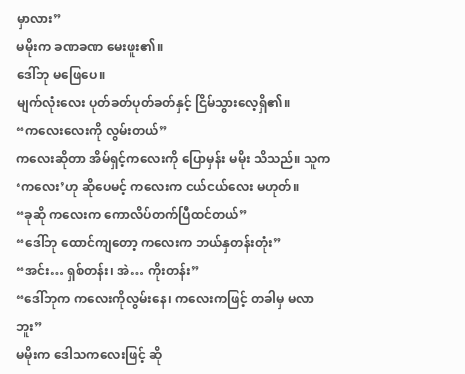မှာလား”
မမိုးက ခဏခဏ မေးဖူး၏။
ဒေါ်ဘု မဖြေပေ။
မျက်လုံးလေး ပုတ်ခတ်ပုတ်ခတ်နှင့် ငြိမ်သွားလေ့ရှိ၏။
“ကလေးလေးကို လွမ်းတယ်”
ကလေးဆိုတာ အိမ်ရှင့်ကလေးကို ပြောမှန်း မမိုး သိသည်။ သူက ‘ကလေး’ဟု ဆိုပေမင့် ကလေးက ငယ်ငယ်လေး မဟုတ်။
“ခုဆို ကလေးက ကောလိပ်တက်ပြီထင်တယ်”
“ဒေါ်ဘု ထောင်ကျတော့ ကလေးက ဘယ်နှတန်းတုံး”
“အင်း… ရှစ်တန်း၊ အဲ… ကိုးတန်း”
“ဒေါ်ဘုက ကလေးကိုလွမ်းနေ၊ ကလေးကဖြင့် တခါမှ မလာဘူး”
မမိုးက ဒေါသကလေးဖြင့် ဆို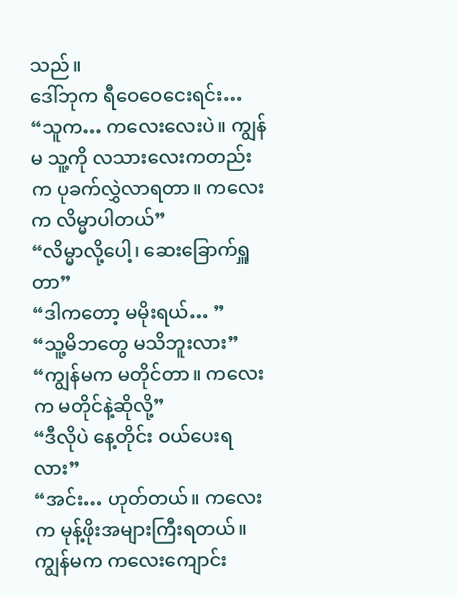သည်။
ဒေါ်ဘုက ရီဝေဝေငေးရင်း…
“သူက… ကလေးလေးပဲ။ ကျွန်မ သူ့ကို လသားလေးကတည်းက ပုခက်လွှဲလာရတာ။ ကလေးက လိမ္မာပါတယ်”
“လိမ္မာလို့ပေါ့၊ ဆေးခြောက်ရှူတာ”
“ဒါကတော့ မမိုးရယ်… ”
“သူ့မိဘတွေ မသိဘူးလား”
“ကျွန်မက မတိုင်တာ။ ကလေးက မတိုင်နဲ့ဆိုလို့”
“ဒီလိုပဲ နေ့တိုင်း ဝယ်ပေးရလား”
“အင်း… ဟုတ်တယ်။ ကလေးက မုန့်ဖိုးအများကြီးရတယ်။ ကျွန်မက ကလေးကျောင်း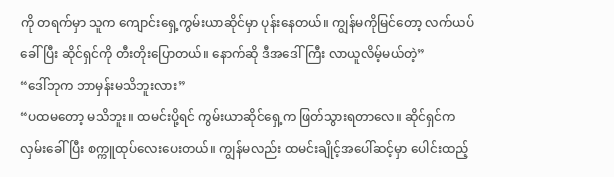ကို တရက်မှာ သူက ကျောင်းရှေ့ကွမ်းယာဆိုင်မှာ ပုန်းနေတယ်။ ကျွန်မကိုမြင်တော့ လက်ယပ်ခေါ်ပြီး ဆိုင်ရှင်ကို တီးတိုးပြောတယ်။ နောက်ဆို ဒီအဒေါ်ကြီး လာယူလိမ့်မယ်တဲ့”
“ဒေါ်ဘုက ဘာမှန်းမသိဘူးလား”
“ပထမတော့ မသိဘူး။ ထမင်းပို့ရင် ကွမ်းယာဆိုင်ရှေ့က ဖြတ်သွားရတာလေ။ ဆိုင်ရှင်က လှမ်းခေါ်ပြီး စက္ကူထုပ်လေးပေးတယ်။ ကျွန်မလည်း ထမင်းချိုင့်အပေါ်ဆင့်မှာ ပေါင်းထည့်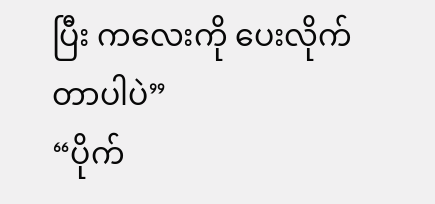ပြီး ကလေးကို ပေးလိုက်တာပါပဲ”
“ပိုက်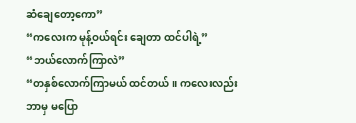ဆံချေတော့ကော”
“ကလေးက မုန့်ဝယ်ရင်း ချေတာ ထင်ပါရဲ့”
“ဘယ်လောက်ကြာလဲ”
“တနှစ်လောက်ကြာမယ် ထင်တယ်။ ကလေးလည်း ဘာမှ မပြော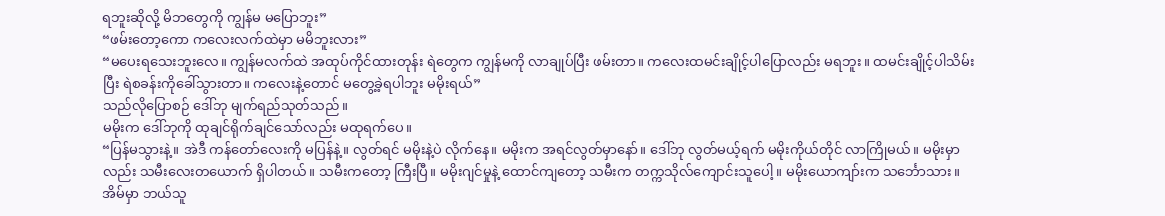ရဘူးဆိုလို့ မိဘတွေကို ကျွန်မ မပြောဘူး”
“ဖမ်းတော့ကော ကလေးလက်ထဲမှာ မမိဘူးလား”
“မပေးရသေးဘူးလေ။ ကျွန်မလက်ထဲ အထုပ်ကိုင်ထားတုန်း ရဲတွေက ကျွန်မကို လာချုပ်ပြီး ဖမ်းတာ။ ကလေးထမင်းချိုင့်ပါပြောလည်း မရဘူး။ ထမင်းချိုင့်ပါသိမ်းပြီး ရဲစခန်းကိုခေါ်သွားတာ။ ကလေးနဲ့တောင် မတွေ့ခဲ့ရပါဘူး မမိုးရယ်”
သည်လိုပြောစဉ် ဒေါ်ဘု မျက်ရည်သုတ်သည်။
မမိုးက ဒေါ်ဘုကို ထုချင်ရိုက်ချင်သော်လည်း မထုရက်ပေ။
“ပြန်မသွားနဲ့။ အဲဒီ ကန်တော်လေးကို မပြန်နဲ့။ လွတ်ရင် မမိုးနဲ့ပဲ လိုက်နေ။ မမိုးက အရင်လွတ်မှာနော်။ ဒေါ်ဘု လွတ်မယ့်ရက် မမိုးကိုယ်တိုင် လာကြိုမယ်။ မမိုးမှာလည်း သမီးလေးတယောက် ရှိပါတယ်။ သမီးကတော့ ကြီးပြီ။ မမိုးဂျင်မှုနဲ့ ထောင်ကျတော့ သမီးက တက္ကသိုလ်ကျောင်းသူပေါ့။ မမိုးယောကျာ်းက သင်္ဘောသား။ အိမ်မှာ ဘယ်သူ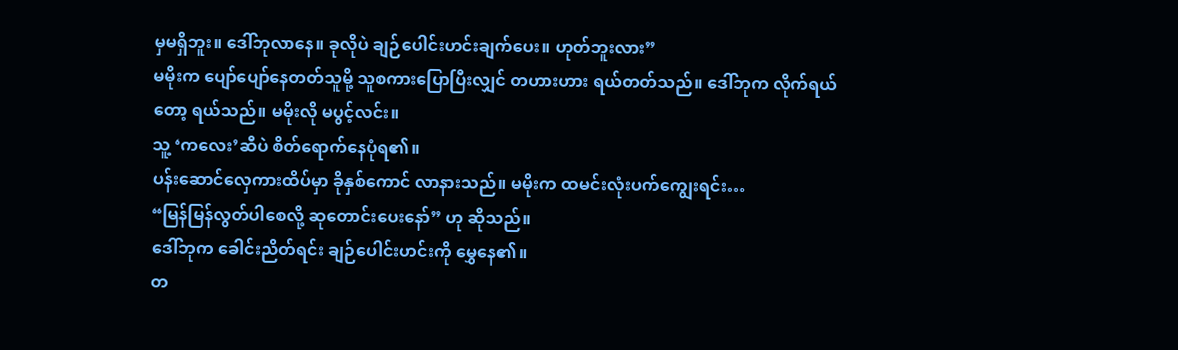မှမရှိဘူး။ ဒေါ်ဘုလာနေ။ ခုလိုပဲ ချဉ်ပေါင်းဟင်းချက်ပေး။ ဟုတ်ဘူးလား”
မမိုးက ပျော်ပျော်နေတတ်သူမို့ သူစကားပြောပြီးလျှင် တဟားဟား ရယ်တတ်သည်။ ဒေါ်ဘုက လိုက်ရယ်တော့ ရယ်သည်။ မမိုးလို မပွင့်လင်း။
သူ့ ‘ကလေး’ဆီပဲ စိတ်ရောက်နေပုံရ၏။
ပန်းဆောင်လှေကားထိပ်မှာ ခိုနှစ်ကောင် လာနားသည်။ မမိုးက ထမင်းလုံးပက်ကျွေးရင်း…
“မြန်မြန်လွတ်ပါစေလို့ ဆုတောင်းပေးနော်” ဟု ဆိုသည်။
ဒေါ်ဘုက ခေါင်းညိတ်ရင်း ချဉ်ပေါင်းဟင်းကို မွှေနေ၏။
တ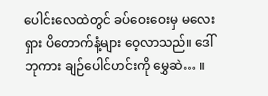ပေါင်းလေထဲတွင် ခပ်ဝေးဝေးမှ မလေးရှား ပိတောက်နံ့များ ဝေ့လာသည်။ ဒေါ်ဘုကား ချဉ်ပေါင်ဟင်းကို မွှေဆဲ… ။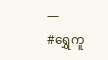—
#ရွှေကူ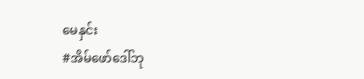မေနှင်း
#အိမ်ဖော်ဒေါ်ဘု